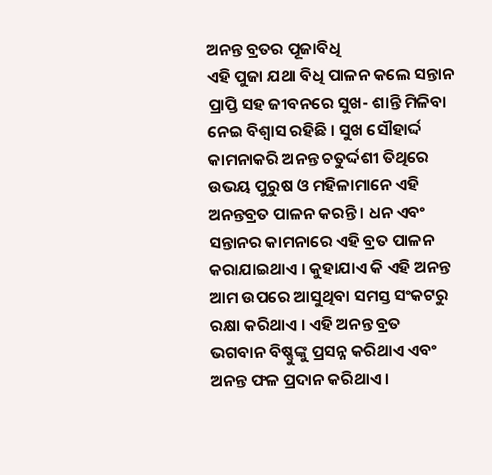ଅନନ୍ତ ବ୍ରତର ପୂଜାବିଧି
ଏହି ପୁଜା ଯଥା ବିଧି ପାଳନ କଲେ ସନ୍ତାନ ପ୍ରାପ୍ତି ସହ ଜୀବନରେ ସୁଖ- ଶାନ୍ତି ମିଳିବା ନେଇ ବିଶ୍ୱାସ ରହିଛି । ସୁଖ ସୌହାର୍ଦ୍ଦ କାମନାକରି ଅନନ୍ତ ଚତୁର୍ଦ୍ଦଶୀ ତିଥିରେ ଉଭୟ ପୁରୁଷ ଓ ମହିଳାମାନେ ଏହି ଅନନ୍ତବ୍ରତ ପାଳନ କରନ୍ତି । ଧନ ଏବଂ ସନ୍ତାନର କାମନାରେ ଏହି ବ୍ରତ ପାଳନ କରାଯାଇଥାଏ । କୁହାଯାଏ କି ଏହି ଅନନ୍ତ ଆମ ଉପରେ ଆସୁଥିବା ସମସ୍ତ ସଂକଟରୁ ରକ୍ଷା କରିଥାଏ । ଏହି ଅନନ୍ତ ବ୍ରତ ଭଗବାନ ବିଷ୍ଣୁଙ୍କୁ ପ୍ରସନ୍ନ କରିଥାଏ ଏବଂ ଅନନ୍ତ ଫଳ ପ୍ରଦାନ କରିଥାଏ ।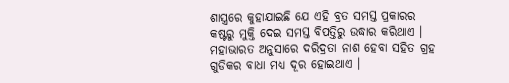ଶାସ୍ତ୍ରରେ କୁହାଯାଇଛି ଯେ ଏହି ବ୍ରତ ସମସ୍ତ ପ୍ରକାରର କଷ୍ଟରୁ ମୁକ୍ତି ଦେଇ ସମସ୍ତ ବିପତ୍ତିରୁ ଉଦ୍ଧାର କରିଥାଏ । ମହାଭାରତ ଅନୁସାରେ ଦରିଦ୍ରତା ନାଶ ହେବା ସହିତ ଗ୍ରହ ଗୁଡିକର ବାଧା ମଧ୍ୟ ଦୂର ହୋଇଥାଏ ।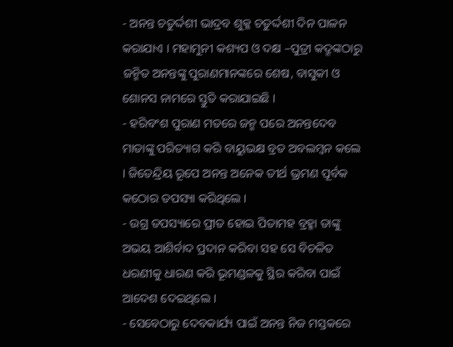- ଅନନ୍ତ ଚତୁର୍ଦ୍ଦଶୀ ଭାଦ୍ରବ ଶୁକ୍ଳ ଚତୁର୍ଦ୍ଦଶୀ ଦିନ ପାଳନ କରାଯାଏ । ମହାମୁନୀ କଶ୍ୟପ ଓ ଦକ୍ଷ –ପୁତ୍ରୀ କଦ୍ରୂଙ୍କଠାରୁ ଜନ୍ମିତ ଅନନ୍ତଙ୍କୁ ପୁରାଣମାନଙ୍କରେ ଶେଷ, ବାସୁକୀ ଓ ଶୋନସ ନାମରେ ସ୍ତୁତି କରାଯାଇଛି ।
- ହରିବଂଶ ପୁରାଣ ମତରେ ଜନ୍ମ ପରେ ଅନନ୍ତଦେବ ମାତାଙ୍କୁ ପରିତ୍ୟାଗ କରି ବାୟୁଭକ୍ଷ ବ୍ରତ ଅବଲମ୍ବନ କଲେ । ଜିତେନ୍ଦ୍ରିୟ ରୂପେ ଅନନ୍ତ ଅନେକ ତୀର୍ଥ ଭ୍ରମଣ ପୂର୍ବକ କଠୋର ତପସ୍ୟା କରିଥିଲେ ।
- ଉଗ୍ର ତପସ୍ୟାରେ ପ୍ରୀତ ହୋଇ ପିତାମହ ବ୍ରହ୍ମା ତାଙ୍କୁ ଅଭୟ ଆଶିର୍ବାଦ ପ୍ରଦାନ କରିବା ସହ ସେ ବିଚଳିତ ଧରଣୀକୁ ଧାରଣ କରି ଭୂମଣ୍ଡଳକୁ ସ୍ଥିର କରିବା ପାଇଁ ଆଦେଶ ଦେଇଥିଲେ ।
- ସେବେଠାରୁ ଦେବକାର୍ଯ୍ୟ ପାଇଁ ଅନନ୍ତ ନିଜ ମସ୍ତକରେ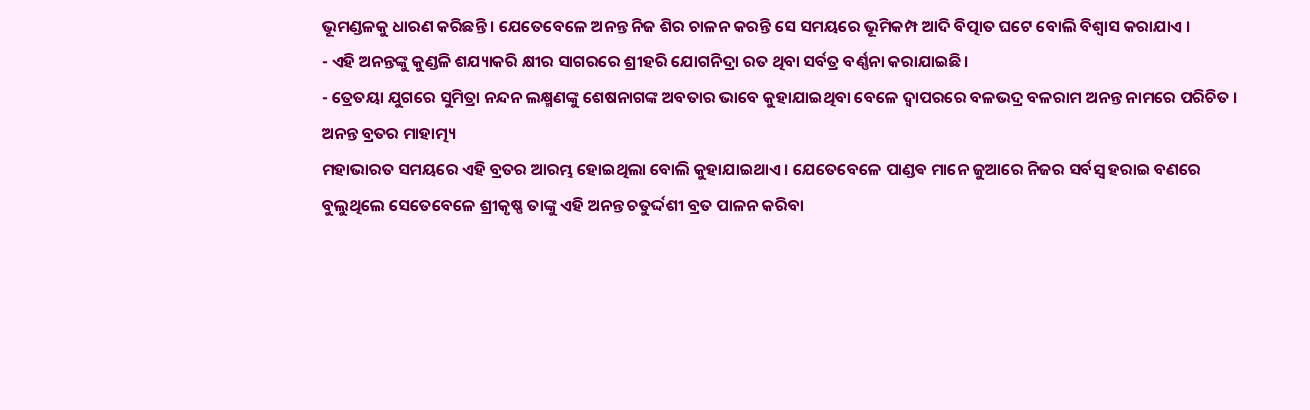ଭୂମଣ୍ଡଳକୁ ଧାରଣ କରିଛନ୍ତି । ଯେତେବେଳେ ଅନନ୍ତ ନିଜ ଶିର ଚାଳନ କରନ୍ତି ସେ ସମୟରେ ଭୂମିକମ୍ପ ଆଦି ବିତ୍ପାତ ଘଟେ ବୋଲି ବିଶ୍ୱାସ କରାଯାଏ ।
- ଏହି ଅନନ୍ତଙ୍କୁ କୁଣ୍ଡଳି ଶଯ୍ୟାକରି କ୍ଷୀର ସାଗରରେ ଶ୍ରୀହରି ଯୋଗନିଦ୍ରା ରତ ଥିବା ସର୍ବତ୍ର ବର୍ଣ୍ଣନା କରାଯାଇଛି ।
- ତ୍ରେତୟା ଯୁଗରେ ସୁମିତ୍ରା ନନ୍ଦନ ଲକ୍ଷ୍ମଣଙ୍କୁ ଶେଷନାଗଙ୍କ ଅବତାର ଭାବେ କୁହାଯାଇଥିବା ବେଳେ ଦ୍ୱାପରରେ ବଳଭଦ୍ର ବଳରାମ ଅନନ୍ତ ନାମରେ ପରିଚିତ ।
ଅନନ୍ତ ବ୍ରତର ମାହାତ୍ମ୍ୟ
ମହାଭାରତ ସମୟରେ ଏହି ବ୍ରତର ଆରମ୍ଭ ହୋଇଥିଲା ବୋଲି କୁହାଯାଇଥାଏ । ଯେତେବେଳେ ପାଣ୍ଡଵ ମାନେ ଜୁଆରେ ନିଜର ସର୍ବସ୍ୱ ହରାଇ ବଣରେ ବୁଲୁଥିଲେ ସେତେବେଳେ ଶ୍ରୀକୃଷ୍ଣ ତାଙ୍କୁ ଏହି ଅନନ୍ତ ଚତୁର୍ଦ୍ଦଶୀ ବ୍ରତ ପାଳନ କରିବା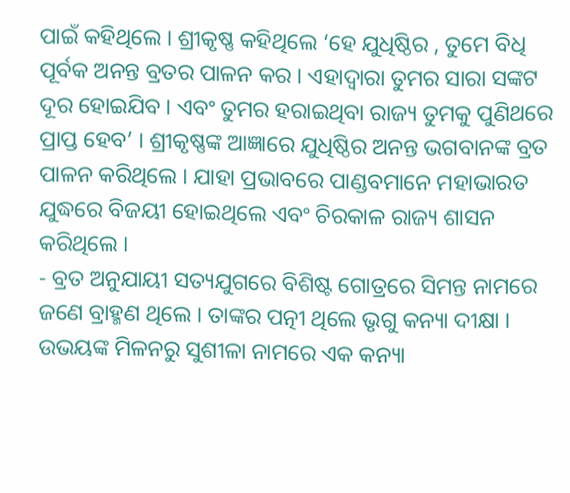ପାଇଁ କହିଥିଲେ । ଶ୍ରୀକୃଷ୍ଣ କହିଥିଲେ ‘ହେ ଯୁଧିଷ୍ଠିର , ତୁମେ ବିଧି ପୂର୍ବକ ଅନନ୍ତ ବ୍ରତର ପାଳନ କର । ଏହାଦ୍ୱାରା ତୁମର ସାରା ସଙ୍କଟ ଦୂର ହୋଇଯିବ । ଏବଂ ତୁମର ହରାଇଥିବା ରାଜ୍ୟ ତୁମକୁ ପୁଣିଥରେ ପ୍ରାପ୍ତ ହେବ’ । ଶ୍ରୀକୃଷ୍ଣଙ୍କ ଆଜ୍ଞାରେ ଯୁଧିଷ୍ଠିର ଅନନ୍ତ ଭଗବାନଙ୍କ ବ୍ରତ ପାଳନ କରିଥିଲେ । ଯାହା ପ୍ରଭାବରେ ପାଣ୍ଡବମାନେ ମହାଭାରତ ଯୁଦ୍ଧରେ ବିଜୟୀ ହୋଇଥିଲେ ଏବଂ ଚିରକାଳ ରାଜ୍ୟ ଶାସନ କରିଥିଲେ ।
- ବ୍ରତ ଅନୁଯାୟୀ ସତ୍ୟଯୁଗରେ ବିଶିଷ୍ଟ ଗୋତ୍ରରେ ସିମନ୍ତ ନାମରେ ଜଣେ ବ୍ରାହ୍ମଣ ଥିଲେ । ତାଙ୍କର ପତ୍ନୀ ଥିଲେ ଭୃଗୁ କନ୍ୟା ଦୀକ୍ଷା । ଉଭୟଙ୍କ ମିଳନରୁ ସୁଶୀଳା ନାମରେ ଏକ କନ୍ୟା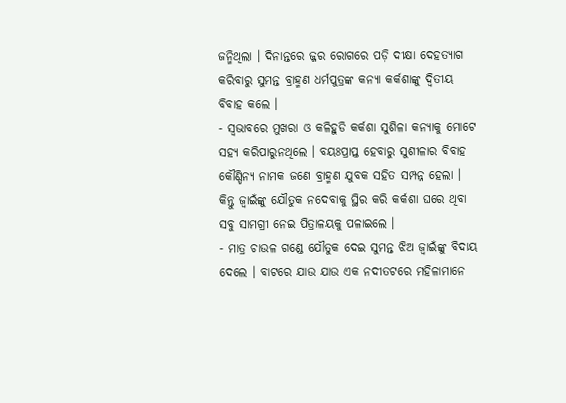ଜନ୍ମିଥିଲା । ଦିନାନ୍ତରେ ଜ୍ଜର ରୋଗରେ ପଡ଼ି ଦୀକ୍ଷା ଦେହତ୍ୟାଗ କରିବାରୁ ସୁମନ୍ତ ବ୍ରାହ୍ମଣ ଧର୍ମପୁତ୍ରଙ୍କ କନ୍ୟା କର୍କଶାଙ୍କୁ ଦ୍ୱିତୀୟ ବିବାହ କଲେ ।
- ସ୍ୱଭାବରେ ମୁଖରା ଓ କଳିହୁଡି କର୍କଶା ସୁଶିଳା କନ୍ୟାକୁ ମୋଟେ ସହ୍ୟ କରିପାରୁନଥିଲେ । ବୟଃପ୍ରାପ୍ତ ହେବାରୁ ସୁଶୀଳାର ବିବାହ କୌଣ୍ଡିନ୍ୟ ନାମକ ଜଣେ ବ୍ରାହ୍ମଣ ଯୁବକ ସହିତ ସମ୍ପନ୍ନ ହେଲା । କିନ୍ତୁ ଜ୍ୱାଇଁଙ୍କୁ ଯୌତୁକ ନଦେବାକୁ ସ୍ଥିର କରି କର୍କଶା ଘରେ ଥିବା ସବୁ ସାମଗ୍ରୀ ନେଇ ପିତ୍ରାଳୟକୁ ପଳାଇଲେ ।
- ମାତ୍ର ଚାଉଳ ଗଣ୍ଡେ ଯୌତୁକ ଦେଇ ସୁମନ୍ତ ଝିଅ ଜ୍ୱାଇଁଙ୍କୁ ବିଦାୟ ଦେଲେ । ବାଟରେ ଯାଉ ଯାଉ ଏକ ନଦୀତଟରେ ମହିଳାମାନେ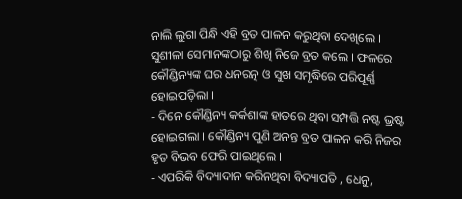ନାଲି ଲୁଗା ପିନ୍ଧି ଏହି ବ୍ରତ ପାଳନ କରୁଥିବା ଦେଖିଲେ । ସୁଶୀଳା ସେମାନଙ୍କଠାରୁ ଶିଖି ନିଜେ ବ୍ରତ କଲେ । ଫଳରେ କୌଣ୍ଡିନ୍ୟଙ୍କ ଘର ଧନରତ୍ନ ଓ ସୁଖ ସମୃଦ୍ଧିରେ ପରିପୂର୍ଣ୍ଣ ହୋଇପଡ଼ିଲା ।
- ଦିନେ କୌଣ୍ଡିନ୍ୟ କର୍କଶାଙ୍କ ହାତରେ ଥିବା ସମ୍ପତ୍ତି ନଷ୍ଟ ଭ୍ରଷ୍ଟ ହୋଇଗଲା । କୌଣ୍ଡିନ୍ୟ ପୁଣି ଅନନ୍ତ ବ୍ରତ ପାଳନ କରି ନିଜର ହୃତ ବିଭବ ଫେରି ପାଇଥିଲେ ।
- ଏପରିକି ବିଦ୍ୟାଦାନ କରିନଥିବା ବିଦ୍ୟାପତି , ଧେନୁ,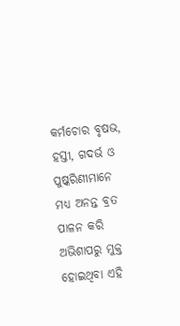କର୍ମଚୋର ବୃଷଭ, ହସ୍ତୀ, ଗଦର୍ଭ ଓ ପୁଷ୍କରିଣୀମାନେ ମଧ୍ୟ ଅନନ୍ତ ବ୍ରତ ପାଳନ କରି ଅଭିଶାପରୁ ମୁକ୍ତ ହୋଇଥିବା ଏହି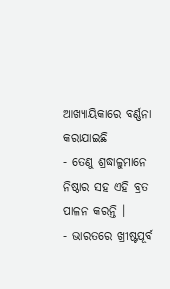ଆଖ୍ୟାୟିକାରେ ବର୍ଣ୍ଣନା କରାଯାଇଛି
- ତେଣୁ ଶ୍ରଦ୍ଧାଳୁମାନେ ନିଷ୍ଠାର ସହ ଏହି ବ୍ରତ ପାଳନ କରନ୍ତି ।
- ଭାରତରେ ଖ୍ରୀଷ୍ଟପୂର୍ବ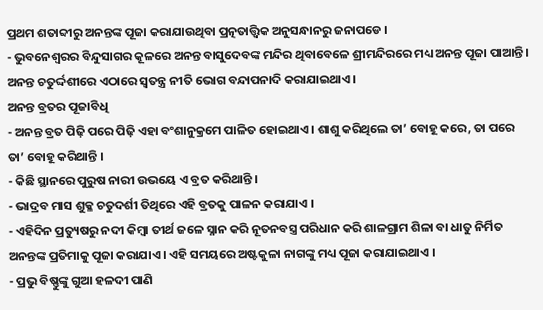ପ୍ରଥମ ଶତାବ୍ଦୀରୁ ଅନନ୍ତଙ୍କ ପୂଜା କରାଯାଉଥିବା ପ୍ରତ୍ନତାତ୍ତ୍ୱିକ ଅନୁସନ୍ଧାନରୁ ଜନାପଡେ ।
- ଭୁବନେଶ୍ୱରର ବିନ୍ଦୁସାଗର କୂଳରେ ଅନନ୍ତ ବାସୁଦେବଙ୍କ ମନ୍ଦିର ଥିବାବେଳେ ଶ୍ରୀମନ୍ଦିରରେ ମଧ୍ୟ ଅନନ୍ତ ପୂଜା ପାଆନ୍ତି । ଅନନ୍ତ ଚତୁର୍ଦ୍ଦଶୀରେ ଏଠାରେ ସ୍ୱତନ୍ତ୍ର ନୀତି ଭୋଗ ବନ୍ଦାପନାଦି କରାଯାଇଥାଏ ।
ଅନନ୍ତ ବ୍ରତର ପୂଜାବିଧି
- ଅନନ୍ତ ବ୍ରତ ପିଢ଼ି ପରେ ପିଢ଼ି ଏହା ବଂଶାନୁକ୍ରମେ ପାଳିତ ହୋଇଥାଏ । ଶାଶୁ କରିଥିଲେ ତା’ ବୋହୂ କରେ, ତା ପରେ ତା’ ବୋହୂ କରିଥାନ୍ତି ।
- କିଛି ସ୍ଥାନରେ ପୁରୁଷ ନାରୀ ଉଭୟେ ଏ ବ୍ରତ କରିଥାନ୍ତି ।
- ଭାଦ୍ରବ ମାସ ଶୁକ୍ଳ ଚତୁଦର୍ଶୀ ତିଥିରେ ଏହି ବ୍ରତକୁ ପାଳନ କରାଯାଏ ।
- ଏହିଦିନ ପ୍ରତ୍ୟୁଷରୁ ନଦୀ କିମ୍ବା ତୀର୍ଥ ଜଳେ ସ୍ନାନ କରି ନୂତନବସ୍ତ୍ର ପରିଧାନ କରି ଶାଳଗ୍ରାମ ଶିଳା ବା ଧାତୁ ନିର୍ମିତ ଅନନ୍ତଙ୍କ ପ୍ରତିମାକୁ ପୂଜା କରାଯାଏ । ଏହି ସମୟରେ ଅଷ୍ଟକୁଳା ନାଗଙ୍କୁ ମଧ୍ୟ ପୂଜା କରାଯାଇଥାଏ ।
- ପ୍ରଭୁ ବିଷ୍ଣୁଙ୍କୁ ଗୁଆ ହଳଦୀ ପାଣି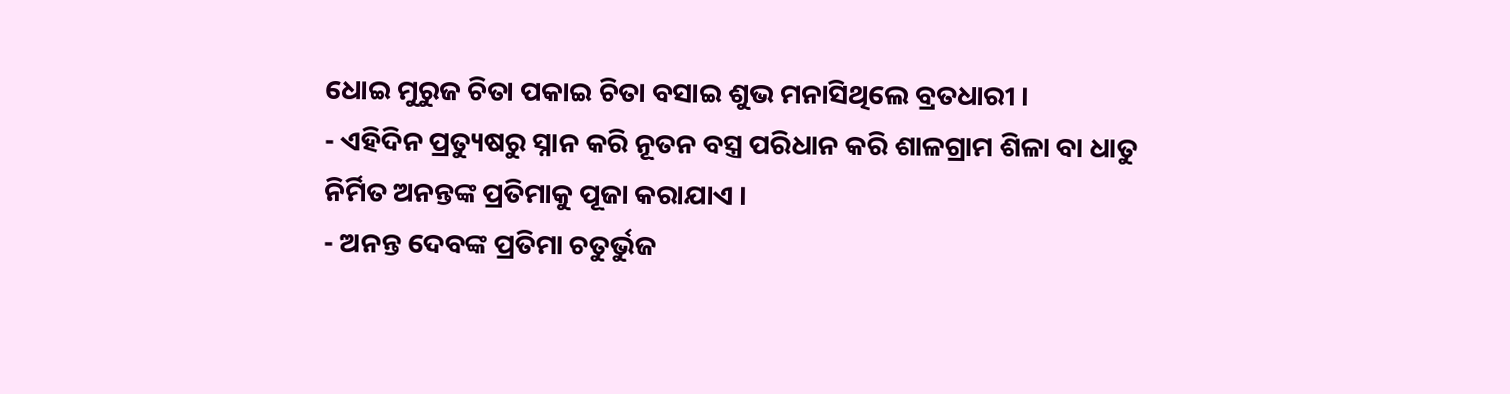ଧୋଇ ମୁରୁଜ ଚିତା ପକାଇ ଚିତା ବସାଇ ଶୁଭ ମନାସିଥିଲେ ବ୍ରତଧାରୀ ।
- ଏହିଦିନ ପ୍ରତ୍ୟୁଷରୁ ସ୍ନାନ କରି ନୂତନ ବସ୍ତ୍ର ପରିଧାନ କରି ଶାଳଗ୍ରାମ ଶିଳା ବା ଧାତୁ ନିର୍ମିତ ଅନନ୍ତଙ୍କ ପ୍ରତିମାକୁ ପୂଜା କରାଯାଏ ।
- ଅନନ୍ତ ଦେବଙ୍କ ପ୍ରତିମା ଚତୁର୍ଭୁଜ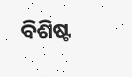ବିଶିଷ୍ଟ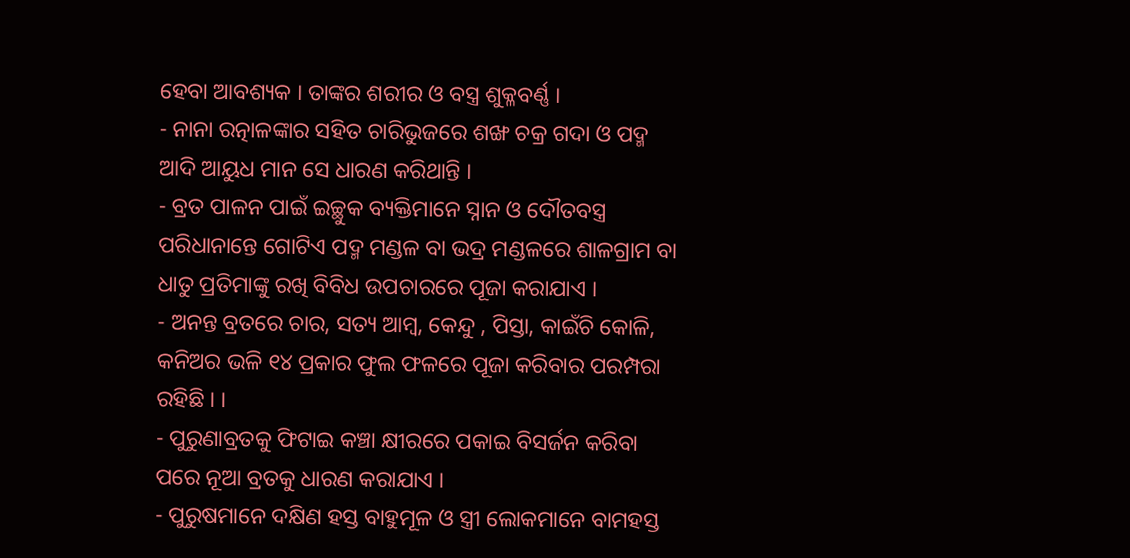ହେବା ଆବଶ୍ୟକ । ତାଙ୍କର ଶରୀର ଓ ବସ୍ତ୍ର ଶୁକ୍ଳବର୍ଣ୍ଣ ।
- ନାନା ରତ୍ନାଳଙ୍କାର ସହିତ ଚାରିଭୁଜରେ ଶଙ୍ଖ ଚକ୍ର ଗଦା ଓ ପଦ୍ମ ଆଦି ଆୟୁଧ ମାନ ସେ ଧାରଣ କରିଥାନ୍ତି ।
- ବ୍ରତ ପାଳନ ପାଇଁ ଇଚ୍ଛୁକ ବ୍ୟକ୍ତିମାନେ ସ୍ନାନ ଓ ଦୌତବସ୍ତ୍ର ପରିଧାନାନ୍ତେ ଗୋଟିଏ ପଦ୍ମ ମଣ୍ଡଳ ବା ଭଦ୍ର ମଣ୍ଡଳରେ ଶାଳଗ୍ରାମ ବା ଧାତୁ ପ୍ରତିମାଙ୍କୁ ରଖି ବିବିଧ ଉପଚାରରେ ପୂଜା କରାଯାଏ ।
- ଅନନ୍ତ ବ୍ରତରେ ଚାର, ସତ୍ୟ ଆମ୍ବ, କେନ୍ଦୁ , ପିସ୍ତା, କାଇଁଚି କୋଳି, କନିଅର ଭଳି ୧୪ ପ୍ରକାର ଫୁଲ ଫଳରେ ପୂଜା କରିବାର ପରମ୍ପରା ରହିଛି । ।
- ପୁରୁଣାବ୍ରତକୁ ଫିଟାଇ କଞ୍ଚା କ୍ଷୀରରେ ପକାଇ ବିସର୍ଜନ କରିବା ପରେ ନୂଆ ବ୍ରତକୁ ଧାରଣ କରାଯାଏ ।
- ପୁରୁଷମାନେ ଦକ୍ଷିଣ ହସ୍ତ ବାହୁମୂଳ ଓ ସ୍ତ୍ରୀ ଲୋକମାନେ ବାମହସ୍ତ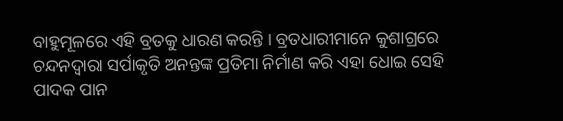ବାହୁମୂଳରେ ଏହି ବ୍ରତକୁ ଧାରଣ କରନ୍ତି । ବ୍ରତଧାରୀମାନେ କୁଶାଗ୍ରରେ ଚନ୍ଦନଦ୍ୱାରା ସର୍ପାକୃତି ଅନନ୍ତଙ୍କ ପ୍ରତିମା ନିର୍ମାଣ କରି ଏହା ଧୋଇ ସେହି ପାଦକ ପାନ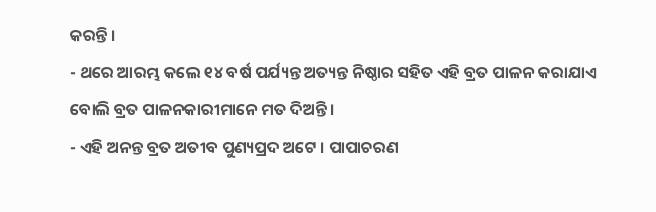କରନ୍ତି ।
- ଥରେ ଆରମ୍ଭ କଲେ ୧୪ ବର୍ଷ ପର୍ଯ୍ୟନ୍ତ ଅତ୍ୟନ୍ତ ନିଷ୍ଠାର ସହିତ ଏହି ବ୍ରତ ପାଳନ କରାଯାଏ ବୋଲି ବ୍ରତ ପାଳନକାରୀମାନେ ମତ ଦିଅନ୍ତି ।
- ଏହି ଅନନ୍ତ ବ୍ରତ ଅତୀବ ପୁଣ୍ୟପ୍ରଦ ଅଟେ । ପାପାଚରଣ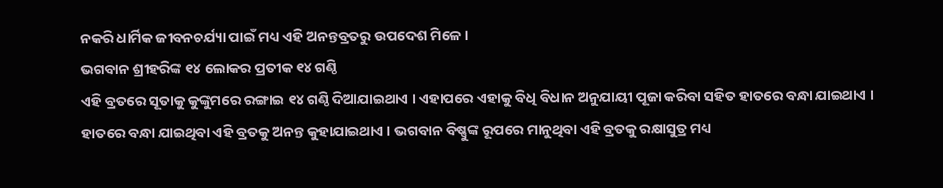ନକରି ଧାର୍ମିକ ଜୀବନଚର୍ଯ୍ୟା ପାଇଁ ମଧ୍ୟ ଏହି ଅନନ୍ତବ୍ରତରୁ ଉପଦେଶ ମିଳେ ।
ଭଗବାନ ଶ୍ରୀହରିଙ୍କ ୧୪ ଲୋକର ପ୍ରତୀକ ୧୪ ଗଣ୍ଠି
ଏହି ବ୍ରତରେ ସୂତାକୁ କୁଙ୍କୁମରେ ରଙ୍ଗାଇ ୧୪ ଗଣ୍ଠି ଦିଆଯାଇଥାଏ । ଏହାପରେ ଏହାକୁ ବିଧି ବିଧାନ ଅନୁଯାୟୀ ପୂଜା କରିବା ସହିତ ହାତରେ ବନ୍ଧା ଯାଇଥାଏ । ହାତରେ ବନ୍ଧା ଯାଇଥିବା ଏହି ବ୍ରତକୁ ଅନନ୍ତ କୁହାଯାଇଥାଏ । ଭଗବାନ ବିଷ୍ଣୁଙ୍କ ରୂପରେ ମାନୁଥିବା ଏହି ବ୍ରତକୁ ରକ୍ଷାସୁତ୍ର ମଧ୍ୟ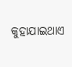କୁହାଯାଇଥାଏ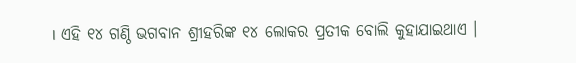। ଏହି ୧୪ ଗଣ୍ଠି ଭଗବାନ ଶ୍ରୀହରିଙ୍କ ୧୪ ଲୋକର ପ୍ରତୀକ ବୋଲି କୁହାଯାଇଥାଏ ।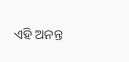ଏହି ଅନନ୍ତ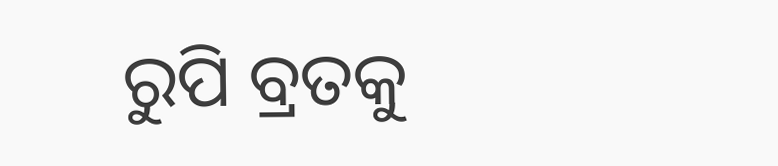ରୁପି ବ୍ରତକୁ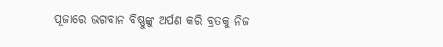ପୂଜାରେ ଭଗବାନ ବିଷ୍ଣୁଙ୍କୁ ଅର୍ପଣ କରି ବ୍ରତକୁ ନିଜ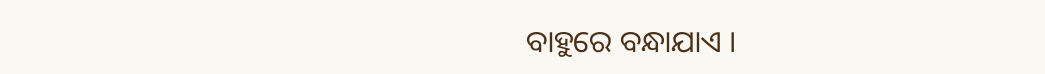ବାହୁରେ ବନ୍ଧାଯାଏ ।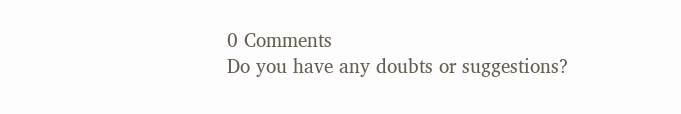0 Comments
Do you have any doubts or suggestions?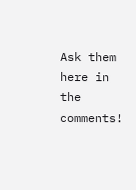Ask them here in the comments!